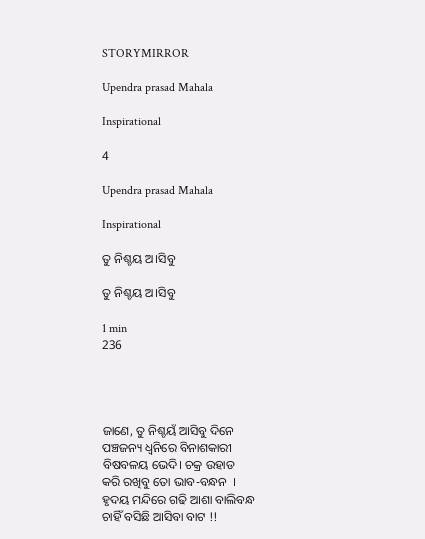STORYMIRROR

Upendra prasad Mahala

Inspirational

4

Upendra prasad Mahala

Inspirational

ତୁ ନିଶ୍ଚୟ ଅ।ସିବୁ

ତୁ ନିଶ୍ଚୟ ଅ।ସିବୁ

1 min
236




ଜାଣେ, ତୁ ନିଶ୍ଚୟଁ ଆସିବୁ ଦିନେ
ପଞ୍ଚଜନ୍ୟ ଧ୍ବନିରେ ବିନାଶକାରୀ
ବିଷବଳୟ ଭେଦି। ଚକ୍ର ଉହାଡ
କରି ରଖିବୁ ତୋ ଭାବ-ବନ୍ଧନ  ।
ହୃଦୟ ମନ୍ଦିରେ ଗଢି ଆଶା ବାଲିବନ୍ଧ
ଚାହିଁ ବସିଛି ଆସିବା ବାଟ !!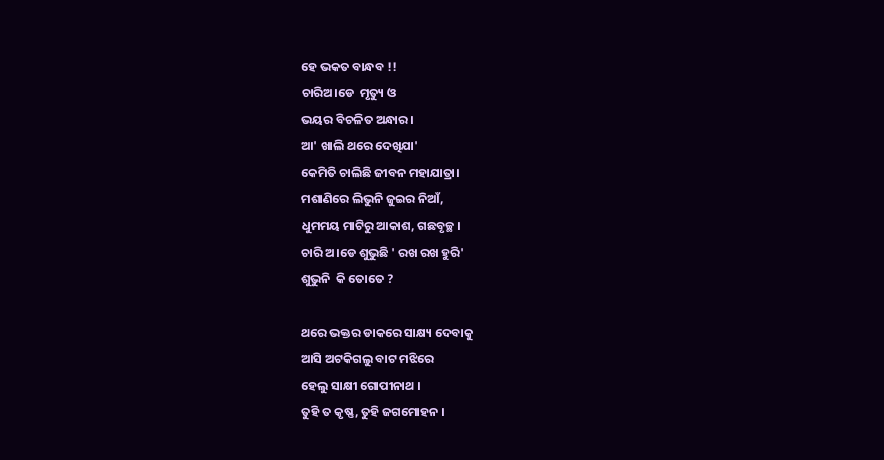ହେ ଭକତ ବାନ୍ଧବ !!
ଚାରିଅ।ଡେ  ମୃତ୍ୟୁ ଓ
ଭୟର ବିଚଳିତ ଅନ୍ଧାର।
ଆ' ଖାଲି ଥରେ ଦେଖିଯା'
କେମିତି ଚାଲିଛି ଜୀବନ ମହାଯାତ୍ରା।
ମଶାଣିରେ ଲିଭୁନି ଜୁଇର ନିଆଁ,
ଧୁମମୟ ମାଟିରୁ ଆକାଶ, ଗଛବୃଚ୍ଛ ।
ଚାରି ଅ।ଡେ ଶୁଭୁଛି ' ରଖ ରଖ ହୁରି'
ଶୁଭୁନି  କି ତୋତେ ?

ଥରେ ଭକ୍ତର ଡାକରେ ସାକ୍ଷ୍ୟ ଦେବାକୁ
ଆସି ଅଟକିଗଲୁ ବାଟ ମଝିରେ
ହେଲୁ ସାକ୍ଷୀ ଗୋପୀନାଥ ।
ତୁହି ତ କୃଷ୍ଣ, ତୁହି ଜଗମୋହନ ।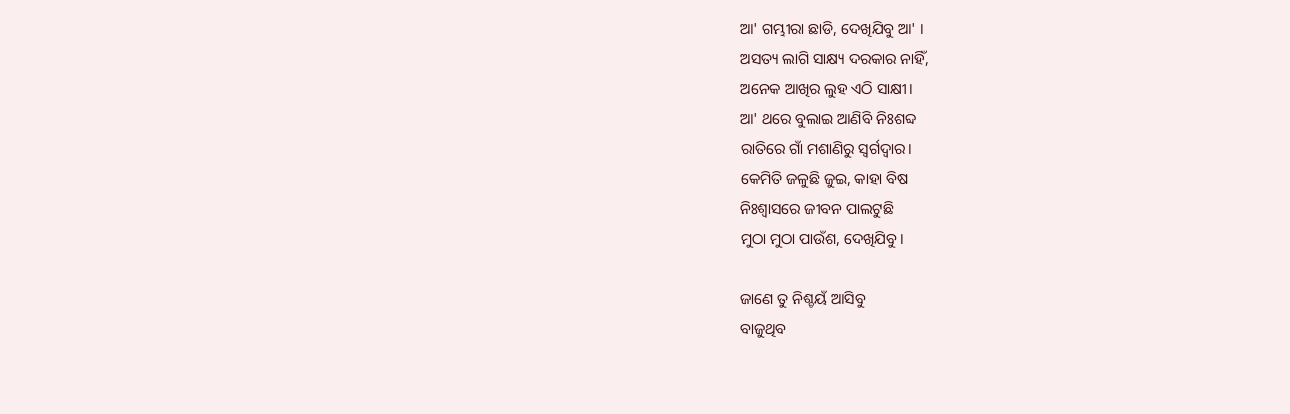ଆ' ଗମ୍ଭୀରା ଛାଡି, ଦେଖିଯିବୁ ଆ' ।
ଅସତ୍ୟ ଲାଗି ସାକ୍ଷ୍ୟ ଦରକାର ନାହିଁ,
ଅନେକ ଆଖିର ଲୁହ ଏଠି ସାକ୍ଷୀ।
ଆ' ଥରେ ବୁଲାଇ ଆଣିବି ନିଃଶବ୍ଦ
ରାତିରେ ଗାଁ ମଶାଣିରୁ ସ୍ବର୍ଗଦ୍ବାର।
କେମିତି ଜଳୁଛି ଜୁଇ, କାହା ବିଷ
ନିଃଶ୍ବାସରେ ଜୀବନ ପାଲଟୁଛି
ମୁଠା ମୁଠା ପାଉଁଶ, ଦେଖିଯିବୁ ।

ଜାଣେ ତୁ ନିଶ୍ଚୟଁ ଆସିବୁ
ବାଜୁଥିବ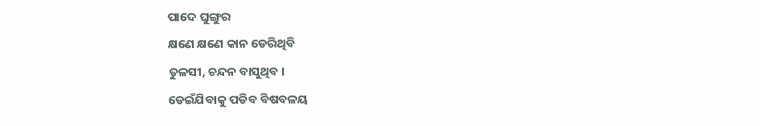ପାଦେ ଘୁଙ୍ଗୁର
କ୍ଷଣେ କ୍ଷଣେ କାନ ଡେରିଥିବି
ତୁଳସୀ, ଚନ୍ଦନ ବାସୁଥିବ ।
ଡେଇଁଯିବାକୁ ପଡିବ ବିଷବଳୟ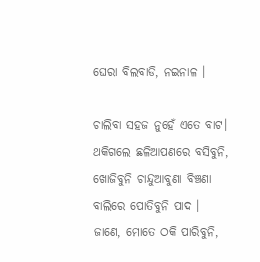ଘେରା ବିଲବାଡି, ନଇନାଳ ।

ଚାଲିବା ସହଜ ନୁହେଁ ଏତେ ବାଟ।
ଥକିଗଲେ ଛଳିଆପଣରେ ବସିବୁନି,
ଖୋଜିବୁନି ଚାନ୍ଦୁଆବୁଣା ବିଞ୍ଚଣା
ବାଲିରେ ପୋତିବୁନି ପାଦ ।
ଜାଣେ, ମୋତେ ଠକି ପାରିବୁନି,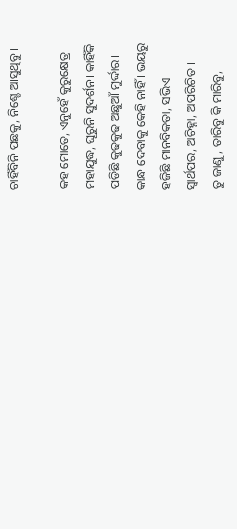ଚାହିଁବିନି ପଛକୁ, ନିଶ୍ଚେ ଆସୁଥିବୁ ।

କହ ମୋତେ, ଏନୁହେଁ କୁରୁକ୍ଷେତ୍ର
ମହାଯୁଦ୍ଧ, ଘୂରୁନି ସୁଦର୍ଶନ। କାହିଁକି
ପଡିଛି କୁଢକୁଢ ଅଛୁଆଁ ମୁର୍ଦ୍ଦାର।
କାନ୍ଧ ଦେବାକୁ କେହି ନାହିଁ । ଭୟରୁ
ହଜିଛି ମାନବିକତା, ସଭିଏ
ସ୍ବାର୍ଥପର, ଅଚିହ୍ନା, ଅପରିଚିତ ।
ତୁ ଜାଣୁ, ତାରିବୁ କି ମାରିବୁ,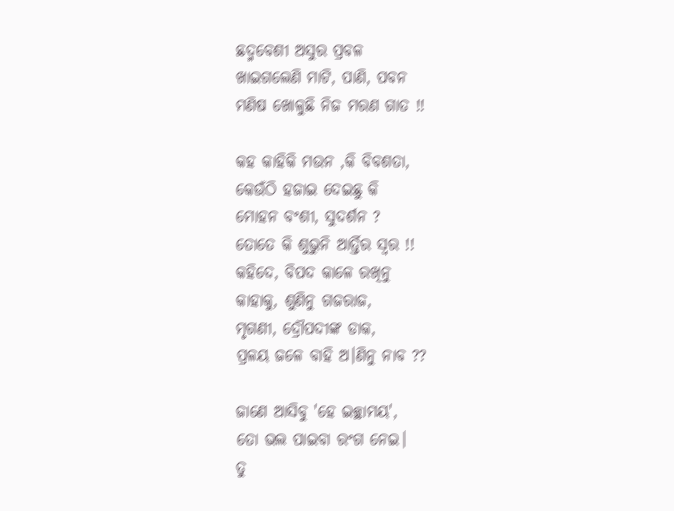ଛଦ୍ମବେଶୀ ଅସୁର ପ୍ରବଳ
ଖାଇଗଲେଣି ମାଟି, ପାଣି, ପବନ
ମଣିଷ ଖୋଳୁଛି ନିଜ ମରଣ ଗାତ !!

କହ କାହିକି ମଉନ ,କି ବିବଶତା,
କେଉଁଠି ହଜାଇ ଦେଇଛୁ କି
ମୋହନ ବଂଶୀ, ସୁଦର୍ଶନ ?
ତୋତେ କି ଶୁଭୁନି ଆର୍ତ୍ତିର ସ୍ବର !!
କହିଦେ, ବିପଦ କାଳେ ରଖିନୁ
କାହାକୁ, ଶୁଣିନୁ ଗଜରାଜ,
ମୃଗଣୀ, ଦ୍ରୌପଦୀଙ୍କ ଡାକ,
ପ୍ରଳୟ ଜଳେ ବାହି ଅ।ଣିନୁ ନାବ ??

ଜାଣେ ଆସିବୁ 'ହେ ଇଚ୍ଛାମୟ',
ତୋ ଭଲ ପାଇବା ରଂଗ ନେଇ।
ତୁ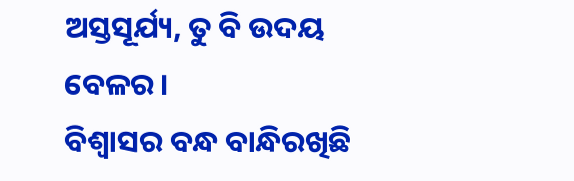ଅସ୍ତସୂର୍ଯ୍ୟ, ତୁ ବି ଉଦୟ ବେଳର।
ବିଶ୍ବାସର ବନ୍ଧ ବାନ୍ଧିରଖିଛି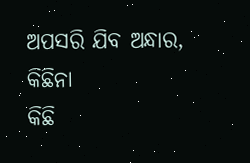ଅପସରି ଯିବ ଅନ୍ଧାର, କିଛିନା
କିଛି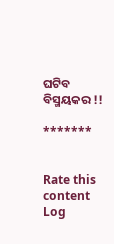ଘଟିବ ବିସ୍ମୟକର !!

*******


Rate this content
Log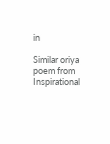in

Similar oriya poem from Inspirational